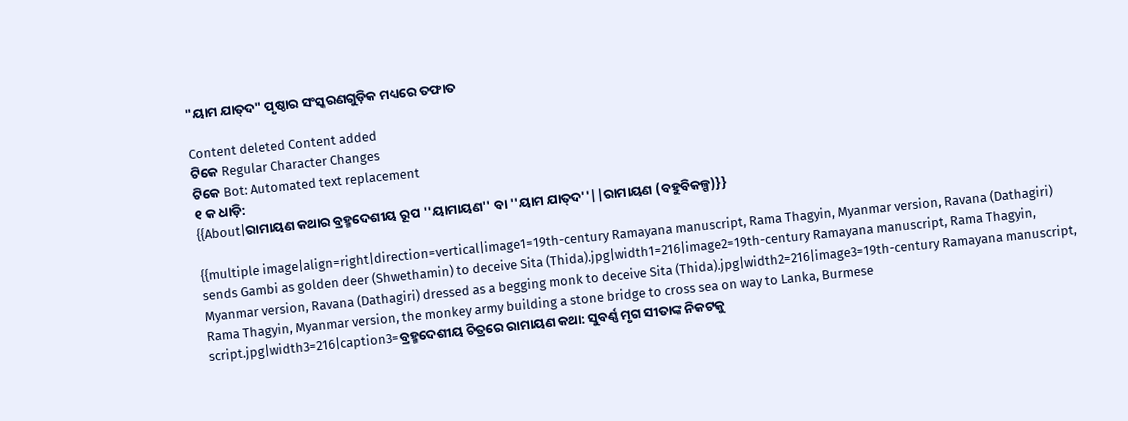"ୟାମ ଯାତ୍‍ଦ" ପୃଷ୍ଠାର ସଂସ୍କରଣ‌ଗୁଡ଼ିକ ମଧ୍ୟରେ ତଫାତ

Content deleted Content added
ଟିକେ Regular Character Changes
ଟିକେ Bot: Automated text replacement
୧ କ ଧାଡ଼ି:
{{About|ରାମାୟଣ କଥାର ବ୍ରହ୍ମଦେଶୀୟ ରୂପ ''ୟାମାୟଣ'' ବା ''ୟାମ ଯାତ୍‍ଦ''||ରାମାୟଣ (ବହୁବିକଳ୍ପ)}}

{{multiple image|align=right|direction=vertical|image1=19th-century Ramayana manuscript, Rama Thagyin, Myanmar version, Ravana (Dathagiri) sends Gambi as golden deer (Shwethamin) to deceive Sita (Thida).jpg|width1=216|image2=19th-century Ramayana manuscript, Rama Thagyin, Myanmar version, Ravana (Dathagiri) dressed as a begging monk to deceive Sita (Thida).jpg|width2=216|image3=19th-century Ramayana manuscript, Rama Thagyin, Myanmar version, the monkey army building a stone bridge to cross sea on way to Lanka, Burmese script.jpg|width3=216|caption3=ବ୍ରହ୍ମଦେଶୀୟ ଚିତ୍ରରେ ରାମାୟଣ କଥା: ସୁବର୍ଣ୍ଣ ମୃଗ ସୀତାଙ୍କ ନିକଟକୁ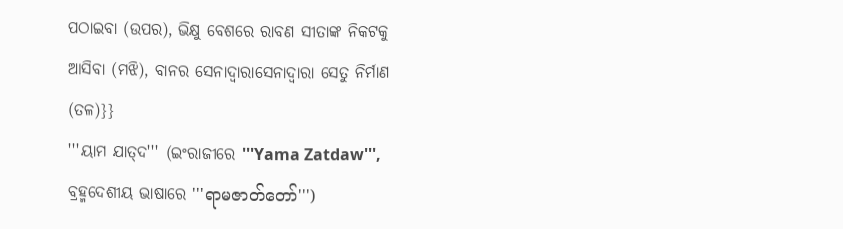ପଠାଇବା (ଉପର), ଭିକ୍ଷୁ ବେଶରେ ରାବଣ ସୀତାଙ୍କ ନିକଟକୁ ଆସିବା (ମଝି), ବାନର ସେନାଦ୍ଵାରାସେନାଦ୍ୱାରା ସେତୁ ନିର୍ମାଣ (ତଳ)}}
'''ୟାମ ଯାତ୍‍ଦ''' (ଇଂରାଜୀରେ '''Yama Zatdaw''', ବ୍ରହ୍ମଦେଶୀୟ ଭାଷାରେ '''ရာမဇာတ်တော်''')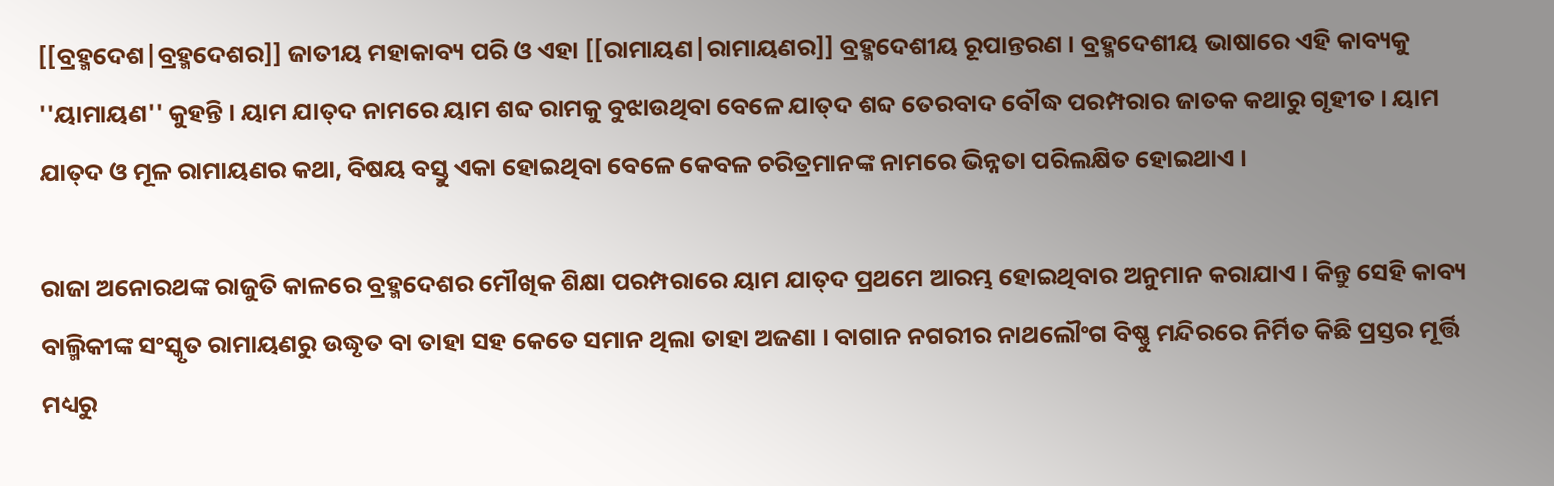[[ବ୍ରହ୍ମଦେଶ|ବ୍ରହ୍ମଦେଶର]] ଜାତୀୟ ମହାକାବ୍ୟ ପରି ଓ ଏହା [[ରାମାୟଣ|ରାମାୟଣର]] ବ୍ରହ୍ମଦେଶୀୟ ରୂପାନ୍ତରଣ । ବ୍ରହ୍ମଦେଶୀୟ ଭାଷାରେ ଏହି କାବ୍ୟକୁ ''ୟାମାୟଣ'' କୁହନ୍ତି । ୟାମ ଯାତ୍‍ଦ ନାମରେ ୟାମ ଶବ୍ଦ ରାମକୁ ବୁଝାଉଥିବା ବେଳେ ଯାତ୍‍ଦ ଶବ୍ଦ ତେରବାଦ ବୌଦ୍ଧ ପରମ୍ପରାର ଜାତକ କଥାରୁ ଗୃହୀତ । ୟାମ ଯାତ୍‍ଦ ଓ ମୂଳ ରାମାୟଣର କଥା, ବିଷୟ ବସ୍ତୁ ଏକା ହୋଇଥିବା ବେଳେ କେବଳ ଚରିତ୍ରମାନଙ୍କ ନାମରେ ଭିନ୍ନତା ପରିଲକ୍ଷିତ ହୋଇଥାଏ ।

ରାଜା ଅନୋରଥଙ୍କ ରାଜୁତି କାଳରେ ବ୍ରହ୍ମଦେଶର ମୌଖିକ ଶିକ୍ଷା ପରମ୍ପରାରେ ୟାମ ଯାତ୍‍ଦ ପ୍ରଥମେ ଆରମ୍ଭ ହୋଇଥିବାର ଅନୁମାନ କରାଯାଏ । କିନ୍ତୁ ସେହି କାବ୍ୟ ବାଲ୍ମିକୀଙ୍କ ସଂସ୍କୃତ ରାମାୟଣରୁ ଉଦ୍ଧୃତ ବା ତାହା ସହ କେତେ ସମାନ ଥିଲା ତାହା ଅଜଣା । ବାଗାନ ନଗରୀର ନାଥଲୌଂଗ ବିଷ୍ଣୁ ମନ୍ଦିରରେ ନିର୍ମିତ କିଛି ପ୍ରସ୍ତର ମୂର୍ତ୍ତି ମଧ୍ୟରୁ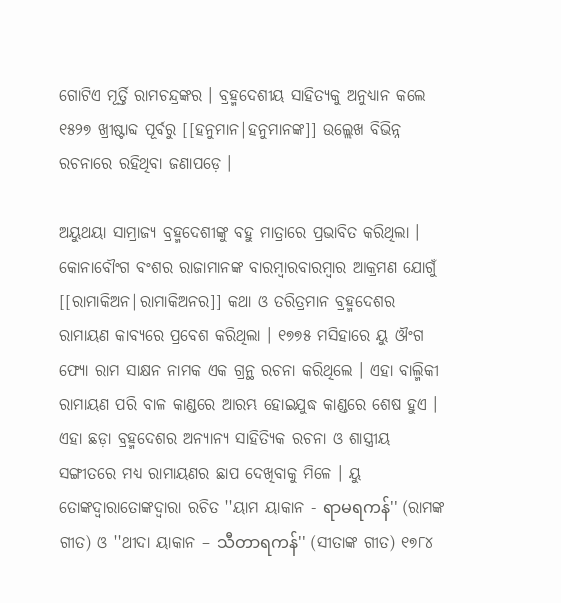ଗୋଟିଏ ମୂର୍ତ୍ତି ରାମଚନ୍ଦ୍ରଙ୍କର । ବ୍ରହ୍ମଦେଶୀୟ ସାହିତ୍ୟକୁ ଅନୁଧ୍ୟାନ କଲେ ୧୫୨୭ ଖ୍ରୀଷ୍ଟାବ୍ଦ ପୂର୍ବରୁ [[ହନୁମାନ|ହନୁମାନଙ୍କ]] ଉଲ୍ଲେଖ ବିଭିନ୍ନ ରଚନାରେ ରହିଥିବା ଜଣାପଡ଼େ ।

ଅୟୁଥୟା ସାମ୍ରାଜ୍ୟ ବ୍ରହ୍ମଦେଶୀଙ୍କୁ ବହୁ ମାତ୍ରାରେ ପ୍ରଭାବିତ କରିଥିଲା । କୋନାବୌଂଗ ବଂଶର ରାଜାମାନଙ୍କ ବାରମ୍ଵାରବାରମ୍ୱାର ଆକ୍ରମଣ ଯୋଗୁଁ [[ରାମାକିଅନ|ରାମାକିଅନର]] କଥା ଓ ତରିତ୍ରମାନ ବ୍ରହ୍ମଦେଶର ରାମାୟଣ କାବ୍ୟରେ ପ୍ରବେଶ କରିଥିଲା । ୧୭୭୫ ମସିହାରେ ୟୁ ଔଂଗ ଫ୍ୟୋ ରାମ ସାକ୍ଷନ ନାମକ ଏକ ଗ୍ରନ୍ଥ ରଚନା କରିଥିଲେ । ଏହା ବାଲ୍ମିକୀ ରାମାୟଣ ପରି ବାଳ କାଣ୍ଡରେ ଆରମ୍ଭ ହୋଇଯୁଦ୍ଧ କାଣ୍ଡରେ ଶେଷ ହୁଏ । ଏହା ଛଡ଼ା ବ୍ରହ୍ମଦେଶର ଅନ୍ୟାନ୍ୟ ସାହିତ୍ୟିକ ରଚନା ଓ ଶାସ୍ତ୍ରୀୟ ସଙ୍ଗୀତରେ ମଧ୍ୟ ରାମାୟଣର ଛାପ ଦେଖିବାକୁ ମିଳେ । ୟୁ ତୋଙ୍କଦ୍ଵାରାତୋଙ୍କଦ୍ୱାରା ରଚିତ ''ୟାମ ୟାକାନ - ရာမရကန်'' (ରାମଙ୍କ ଗୀତ) ଓ ''ଥୀଦା ୟାକାନ – သီတာရကန်'' (ସୀତାଙ୍କ ଗୀତ) ୧୭୮୪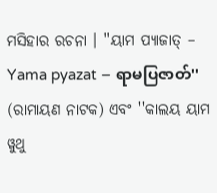ମସିହାର ରଚନା । ''ୟାମ ପ୍ୟାଜାତ୍ – Yama pyazat – ရာမပြဇာတ်'' (ରାମାୟଣ ନାଟକ) ଏବଂ ''କାଲୟ ୟାମ ୱୁଥୁ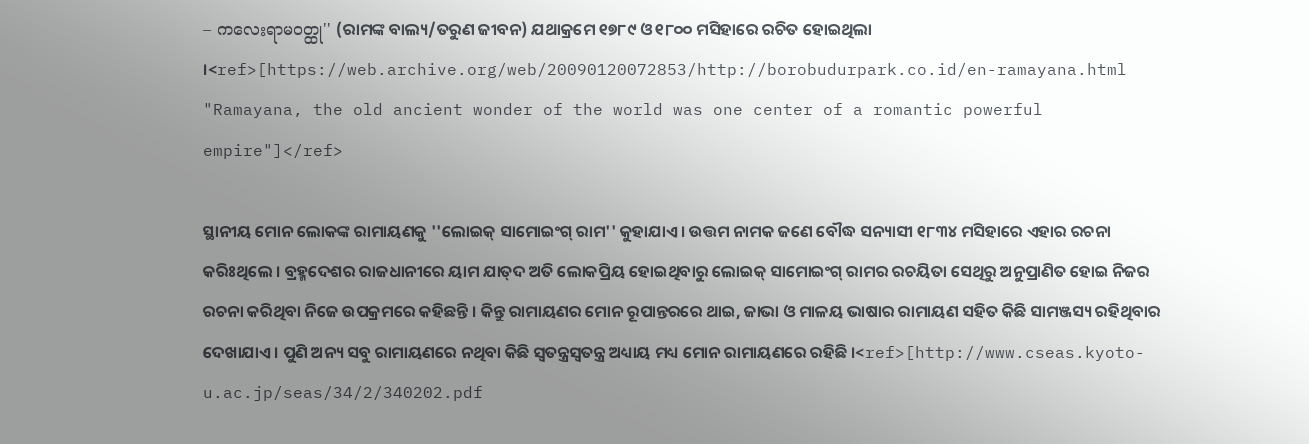– ကလေးရာမဝတ္ထု'' (ରାମଙ୍କ ବାଲ୍ୟ/ତରୁଣ ଜୀବନ) ଯଥାକ୍ରମେ ୧୭୮୯ ଓ ୧୮୦୦ ମସିହାରେ ରଚିତ ହୋଇଥିଲା ।<ref>[https://web.archive.org/web/20090120072853/http://borobudurpark.co.id/en-ramayana.html "Ramayana, the old ancient wonder of the world was one center of a romantic powerful empire"]</ref>

ସ୍ଥାନୀୟ ମୋନ ଲୋକଙ୍କ ରାମାୟଣକୁ ''ଲୋଇକ୍ ସାମୋଇଂଗ୍ ରାମ'' କୁହାଯାଏ । ଉତ୍ତମ ନାମକ ଜଣେ ବୌଦ୍ଧ ସନ୍ୟାସୀ ୧୮୩୪ ମସିହାରେ ଏହାର ରଚନା କରିଃଥିଲେ । ବ୍ରହ୍ମଦେଶର ରାଜଧାନୀରେ ୟାମ ଯାତ୍‍ଦ ଅତି ଲୋକପ୍ରିୟ ହୋଇଥିବାରୁ ଲୋଇକ୍ ସାମୋଇଂଗ୍ ରାମର ରଚୟିତା ସେଥିରୁ ଅନୁପ୍ରାଣିତ ହୋଇ ନିଜର ରଚନା କରିଥିବା ନିଜେ ଉପକ୍ରମରେ କହିଛନ୍ତି । କିନ୍ତୁ ରାମାୟଣର ମୋନ ରୂପାନ୍ତରରେ ଥାଇ, ଜାଭା ଓ ମାଳୟ ଭାଷାର ରାମାୟଣ ସହିତ କିଛି ସାମଞ୍ଜସ୍ୟ ରହିଥିବାର ଦେଖାଯାଏ । ପୁଣି ଅନ୍ୟ ସବୁ ରାମାୟଣରେ ନଥିବା କିଛି ସ୍ଵତନ୍ତ୍ରସ୍ୱତନ୍ତ୍ର ଅଧ୍ୟାୟ ମଧ୍ୟ ମୋନ ରାମାୟଣରେ ରହିଛି ।<ref>[http://www.cseas.kyoto-u.ac.jp/seas/34/2/340202.pdf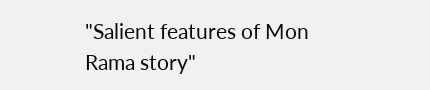"Salient features of Mon Rama story"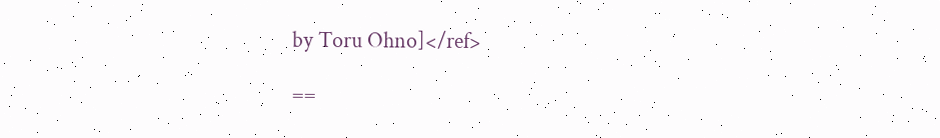by Toru Ohno]</ref>

==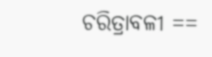ଚରିତ୍ରାବଳୀ ==